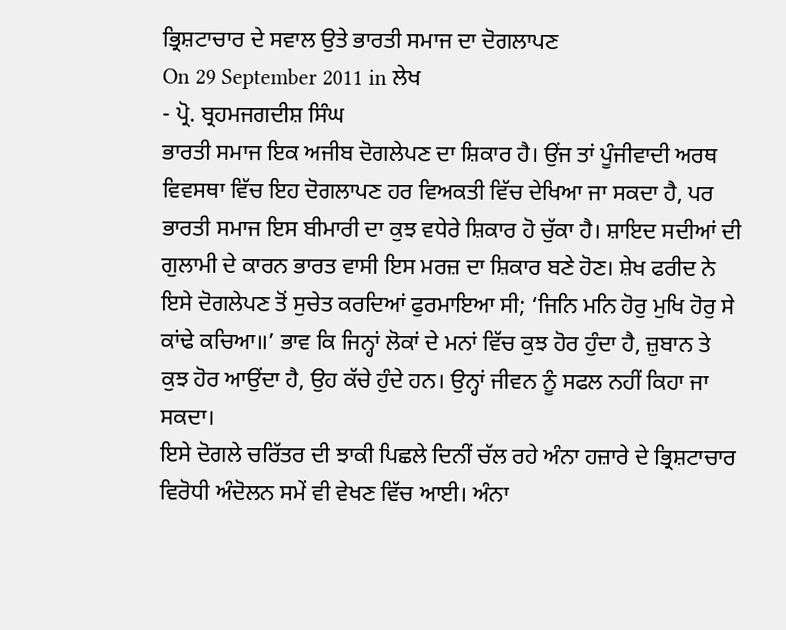ਭ੍ਰਿਸ਼ਟਾਚਾਰ ਦੇ ਸਵਾਲ ਉਤੇ ਭਾਰਤੀ ਸਮਾਜ ਦਾ ਦੋਗਲਾਪਣ
On 29 September 2011 in ਲੇਖ
- ਪ੍ਰੋ. ਬ੍ਰਹਮਜਗਦੀਸ਼ ਸਿੰਘ
ਭਾਰਤੀ ਸਮਾਜ ਇਕ ਅਜੀਬ ਦੋਗਲੇਪਣ ਦਾ ਸ਼ਿਕਾਰ ਹੈ। ਉਂਜ ਤਾਂ ਪੂੰਜੀਵਾਦੀ ਅਰਥ ਵਿਵਸਥਾ ਵਿੱਚ ਇਹ ਦੋਗਲਾਪਣ ਹਰ ਵਿਅਕਤੀ ਵਿੱਚ ਦੇਖਿਆ ਜਾ ਸਕਦਾ ਹੈ, ਪਰ ਭਾਰਤੀ ਸਮਾਜ ਇਸ ਬੀਮਾਰੀ ਦਾ ਕੁਝ ਵਧੇਰੇ ਸ਼ਿਕਾਰ ਹੋ ਚੁੱਕਾ ਹੈ। ਸ਼ਾਇਦ ਸਦੀਆਂ ਦੀ ਗੁਲਾਮੀ ਦੇ ਕਾਰਨ ਭਾਰਤ ਵਾਸੀ ਇਸ ਮਰਜ਼ ਦਾ ਸ਼ਿਕਾਰ ਬਣੇ ਹੋਣ। ਸ਼ੇਖ ਫਰੀਦ ਨੇ ਇਸੇ ਦੋਗਲੇਪਣ ਤੋਂ ਸੁਚੇਤ ਕਰਦਿਆਂ ਫੁਰਮਾਇਆ ਸੀ; ‘ਜਿਨਿ ਮਨਿ ਹੋਰੁ ਮੁਖਿ ਹੋਰੁ ਸੇ ਕਾਂਢੇ ਕਚਿਆ॥’ ਭਾਵ ਕਿ ਜਿਨ੍ਹਾਂ ਲੋਕਾਂ ਦੇ ਮਨਾਂ ਵਿੱਚ ਕੁਝ ਹੋਰ ਹੁੰਦਾ ਹੈ, ਜ਼ੁਬਾਨ ਤੇ ਕੁਝ ਹੋਰ ਆਉਂਦਾ ਹੈ, ਉਹ ਕੱਚੇ ਹੁੰਦੇ ਹਨ। ਉਨ੍ਹਾਂ ਜੀਵਨ ਨੂੰ ਸਫਲ ਨਹੀਂ ਕਿਹਾ ਜਾ ਸਕਦਾ।
ਇਸੇ ਦੋਗਲੇ ਚਰਿੱਤਰ ਦੀ ਝਾਕੀ ਪਿਛਲੇ ਦਿਨੀਂ ਚੱਲ ਰਹੇ ਅੰਨਾ ਹਜ਼ਾਰੇ ਦੇ ਭ੍ਰਿਸ਼ਟਾਚਾਰ ਵਿਰੋਧੀ ਅੰਦੋਲਨ ਸਮੇਂ ਵੀ ਵੇਖਣ ਵਿੱਚ ਆਈ। ਅੰਨਾ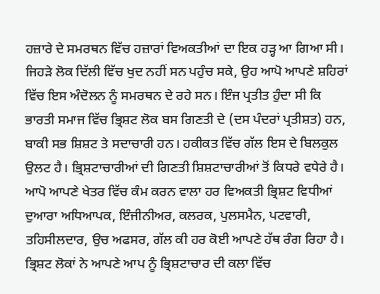ਹਜ਼ਾਰੇ ਦੇ ਸਮਰਥਨ ਵਿੱਚ ਹਜ਼ਾਰਾਂ ਵਿਅਕਤੀਆਂ ਦਾ ਇਕ ਹੜ੍ਹ ਆ ਗਿਆ ਸੀ। ਜਿਹੜੇ ਲੋਕ ਦਿੱਲੀ ਵਿੱਚ ਖੁਦ ਨਹੀਂ ਸਨ ਪਹੁੰਚ ਸਕੇ, ਉਹ ਆਪੋ ਆਪਣੇ ਸ਼ਹਿਰਾਂ ਵਿੱਚ ਇਸ ਅੰਦੋਲਨ ਨੂੰ ਸਮਰਥਨ ਦੇ ਰਹੇ ਸਨ। ਇੰਜ ਪ੍ਰਤੀਤ ਹੁੰਦਾ ਸੀ ਕਿ ਭਾਰਤੀ ਸਮਾਜ ਵਿੱਚ ਭ੍ਰਿਸ਼ਟ ਲੋਕ ਬਸ ਗਿਣਤੀ ਦੇ (ਦਸ ਪੰਦਰਾਂ ਪ੍ਰਤੀਸ਼ਤ) ਹਨ, ਬਾਕੀ ਸਭ ਸ਼ਿਸ਼ਟ ਤੇ ਸਦਾਚਾਰੀ ਹਨ। ਹਕੀਕਤ ਵਿੱਚ ਗੱਲ ਇਸ ਦੇ ਬਿਲਕੁਲ ਉਲਟ ਹੈ। ਭ੍ਰਿਸ਼ਟਾਚਾਰੀਆਂ ਦੀ ਗਿਣਤੀ ਸ਼ਿਸ਼ਟਾਚਾਰੀਆਂ ਤੋਂ ਕਿਧਰੇ ਵਧੇਰੇ ਹੈ। ਆਪੋ ਆਪਣੇ ਖੇਤਰ ਵਿੱਚ ਕੰਮ ਕਰਨ ਵਾਲਾ ਹਰ ਵਿਅਕਤੀ ਭ੍ਰਿਸ਼ਟ ਵਿਧੀਆਂ ਦੁਆਰਾ ਅਧਿਆਪਕ, ਇੰਜੀਨੀਅਰ, ਕਲਰਕ, ਪੁਲਸਮੈਨ, ਪਟਵਾਰੀ, ਤਹਿਸੀਲਦਾਰ, ਉਚ ਅਫਸਰ, ਗੱਲ ਕੀ ਹਰ ਕੋਈ ਆਪਣੇ ਹੱਥ ਰੰਗ ਰਿਹਾ ਹੈ। ਭ੍ਰਿਸ਼ਟ ਲੋਕਾਂ ਨੇ ਆਪਣੇ ਆਪ ਨੂੰ ਭ੍ਰਿਸ਼ਟਾਚਾਰ ਦੀ ਕਲਾ ਵਿੱਚ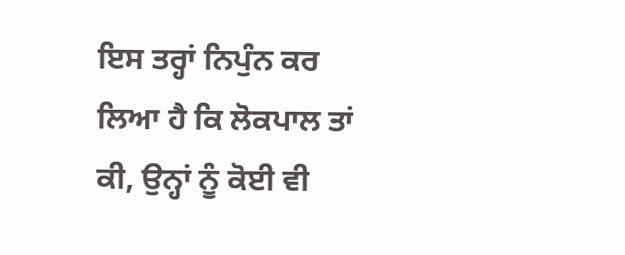ਇਸ ਤਰ੍ਹਾਂ ਨਿਪੁੰਨ ਕਰ ਲਿਆ ਹੈ ਕਿ ਲੋਕਪਾਲ ਤਾਂ ਕੀ, ਉਨ੍ਹਾਂ ਨੂੰ ਕੋਈ ਵੀ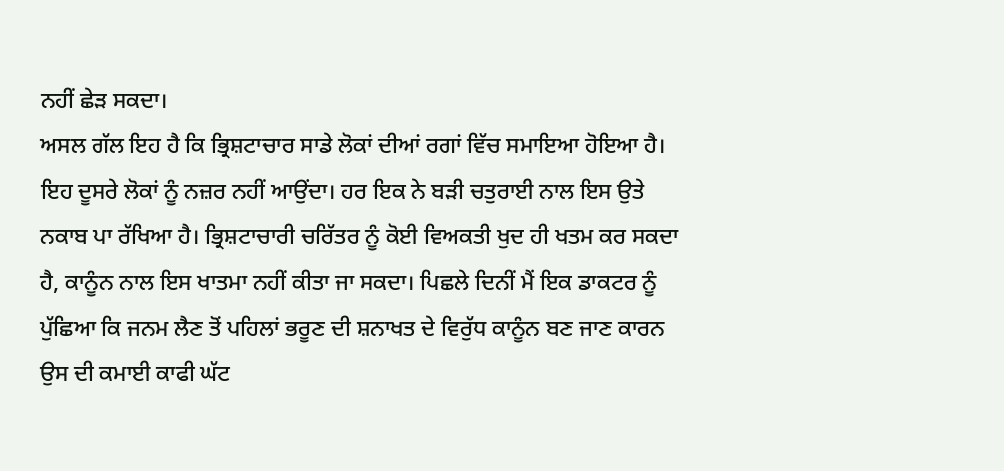ਨਹੀਂ ਛੇੜ ਸਕਦਾ।
ਅਸਲ ਗੱਲ ਇਹ ਹੈ ਕਿ ਭ੍ਰਿਸ਼ਟਾਚਾਰ ਸਾਡੇ ਲੋਕਾਂ ਦੀਆਂ ਰਗਾਂ ਵਿੱਚ ਸਮਾਇਆ ਹੋਇਆ ਹੈ। ਇਹ ਦੂਸਰੇ ਲੋਕਾਂ ਨੂੰ ਨਜ਼ਰ ਨਹੀਂ ਆਉਂਦਾ। ਹਰ ਇਕ ਨੇ ਬੜੀ ਚਤੁਰਾਈ ਨਾਲ ਇਸ ਉਤੇ ਨਕਾਬ ਪਾ ਰੱਖਿਆ ਹੈ। ਭ੍ਰਿਸ਼ਟਾਚਾਰੀ ਚਰਿੱਤਰ ਨੂੰ ਕੋਈ ਵਿਅਕਤੀ ਖੁਦ ਹੀ ਖਤਮ ਕਰ ਸਕਦਾ ਹੈ, ਕਾਨੂੰਨ ਨਾਲ ਇਸ ਖਾਤਮਾ ਨਹੀਂ ਕੀਤਾ ਜਾ ਸਕਦਾ। ਪਿਛਲੇ ਦਿਨੀਂ ਮੈਂ ਇਕ ਡਾਕਟਰ ਨੂੰ ਪੁੱਛਿਆ ਕਿ ਜਨਮ ਲੈਣ ਤੋਂ ਪਹਿਲਾਂ ਭਰੂਣ ਦੀ ਸ਼ਨਾਖਤ ਦੇ ਵਿਰੁੱਧ ਕਾਨੂੰਨ ਬਣ ਜਾਣ ਕਾਰਨ ਉਸ ਦੀ ਕਮਾਈ ਕਾਫੀ ਘੱਟ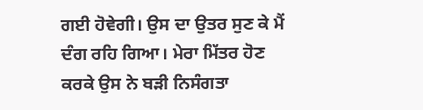ਗਈ ਹੋਵੇਗੀ। ਉਸ ਦਾ ਉਤਰ ਸੁਣ ਕੇ ਮੈਂ ਦੰਗ ਰਹਿ ਗਿਆ। ਮੇਰਾ ਮਿੱਤਰ ਹੋਣ ਕਰਕੇ ਉਸ ਨੇ ਬੜੀ ਨਿਸੰਗਤਾ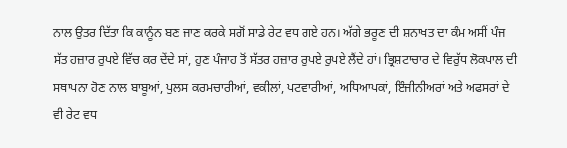ਨਾਲ ਉਤਰ ਦਿੱਤਾ ਕਿ ਕਾਨੂੰਨ ਬਣ ਜਾਣ ਕਰਕੇ ਸਗੋਂ ਸਾਡੇ ਰੇਟ ਵਧ ਗਏ ਹਨ। ਅੱਗੇ ਭਰੂਣ ਦੀ ਸ਼ਨਾਖਤ ਦਾ ਕੰਮ ਅਸੀਂ ਪੰਜ ਸੱਤ ਹਜ਼ਾਰ ਰੁਪਏ ਵਿੱਚ ਕਰ ਦੇਂਦੇ ਸਾਂ, ਹੁਣ ਪੰਜਾਹ ਤੋਂ ਸੱਤਰ ਹਜ਼ਾਰ ਰੁਪਏ ਰੁਪਏ ਲੈਂਦੇ ਹਾਂ। ਭ੍ਰਿਸ਼ਟਾਚਾਰ ਦੇ ਵਿਰੁੱਧ ਲੋਕਪਾਲ ਦੀ ਸਥਾਪਨਾ ਹੋਣ ਨਾਲ ਬਾਬੂਆਂ, ਪੁਲਸ ਕਰਮਚਾਰੀਆਂ, ਵਕੀਲਾਂ, ਪਟਵਾਰੀਆਂ, ਅਧਿਆਪਕਾਂ, ਇੰਜੀਨੀਅਰਾਂ ਅਤੇ ਅਫਸਰਾਂ ਦੇ ਵੀ ਰੇਟ ਵਧ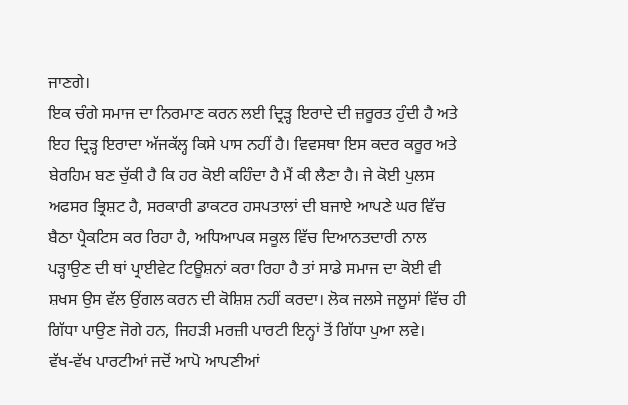ਜਾਣਗੇ।
ਇਕ ਚੰਗੇ ਸਮਾਜ ਦਾ ਨਿਰਮਾਣ ਕਰਨ ਲਈ ਦ੍ਰਿੜ੍ਹ ਇਰਾਦੇ ਦੀ ਜ਼ਰੂਰਤ ਹੁੰਦੀ ਹੈ ਅਤੇ ਇਹ ਦ੍ਰਿੜ੍ਹ ਇਰਾਦਾ ਅੱਜਕੱਲ੍ਹ ਕਿਸੇ ਪਾਸ ਨਹੀਂ ਹੈ। ਵਿਵਸਥਾ ਇਸ ਕਦਰ ਕਰੂਰ ਅਤੇ ਬੇਰਹਿਮ ਬਣ ਚੁੱਕੀ ਹੈ ਕਿ ਹਰ ਕੋਈ ਕਹਿੰਦਾ ਹੈ ਮੈਂ ਕੀ ਲੈਣਾ ਹੈ। ਜੇ ਕੋਈ ਪੁਲਸ ਅਫਸਰ ਭ੍ਰਿਸ਼ਟ ਹੈ, ਸਰਕਾਰੀ ਡਾਕਟਰ ਹਸਪਤਾਲਾਂ ਦੀ ਬਜਾਏ ਆਪਣੇ ਘਰ ਵਿੱਚ ਬੈਠਾ ਪ੍ਰੈਕਟਿਸ ਕਰ ਰਿਹਾ ਹੈ, ਅਧਿਆਪਕ ਸਕੂਲ ਵਿੱਚ ਦਿਆਨਤਦਾਰੀ ਨਾਲ ਪੜ੍ਹਾਉਣ ਦੀ ਥਾਂ ਪ੍ਰਾਈਵੇਟ ਟਿਊਸ਼ਨਾਂ ਕਰਾ ਰਿਹਾ ਹੈ ਤਾਂ ਸਾਡੇ ਸਮਾਜ ਦਾ ਕੋਈ ਵੀ ਸ਼ਖਸ ਉਸ ਵੱਲ ਉਂਗਲ ਕਰਨ ਦੀ ਕੋਸ਼ਿਸ਼ ਨਹੀਂ ਕਰਦਾ। ਲੋਕ ਜਲਸੇ ਜਲੂਸਾਂ ਵਿੱਚ ਹੀ ਗਿੱਧਾ ਪਾਉਣ ਜੋਗੇ ਹਨ, ਜਿਹੜੀ ਮਰਜ਼ੀ ਪਾਰਟੀ ਇਨ੍ਹਾਂ ਤੋਂ ਗਿੱਧਾ ਪੁਆ ਲਵੇ।
ਵੱਖ-ਵੱਖ ਪਾਰਟੀਆਂ ਜਦੋਂ ਆਪੋ ਆਪਣੀਆਂ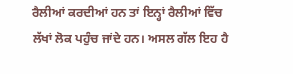ਰੈਲੀਆਂ ਕਰਦੀਆਂ ਹਨ ਤਾਂ ਇਨ੍ਹਾਂ ਰੈਲੀਆਂ ਵਿੱਚ ਲੱਖਾਂ ਲੋਕ ਪਹੁੰਚ ਜਾਂਦੇ ਹਨ। ਅਸਲ ਗੱਲ ਇਹ ਹੈ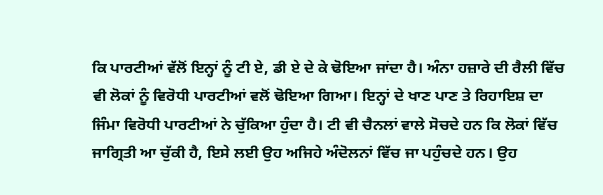ਕਿ ਪਾਰਟੀਆਂ ਵੱਲੋਂ ਇਨ੍ਹਾਂ ਨੂੰ ਟੀ ਏ, ਡੀ ਏ ਦੇ ਕੇ ਢੋਇਆ ਜਾਂਦਾ ਹੈ। ਅੰਨਾ ਹਜ਼ਾਰੇ ਦੀ ਰੈਲੀ ਵਿੱਚ ਵੀ ਲੋਕਾਂ ਨੂੰ ਵਿਰੋਧੀ ਪਾਰਟੀਆਂ ਵਲੋਂ ਢੋਇਆ ਗਿਆ। ਇਨ੍ਹਾਂ ਦੇ ਖਾਣ ਪਾਣ ਤੇ ਰਿਹਾਇਸ਼ ਦਾ ਜਿੰਮਾ ਵਿਰੋਧੀ ਪਾਰਟੀਆਂ ਨੇ ਚੁੱਕਿਆ ਹੁੰਦਾ ਹੈ। ਟੀ ਵੀ ਚੈਨਲਾਂ ਵਾਲੇ ਸੋਚਦੇ ਹਨ ਕਿ ਲੋਕਾਂ ਵਿੱਚ ਜਾਗ੍ਰਿਤੀ ਆ ਚੁੱਕੀ ਹੈ, ਇਸੇ ਲਈ ਉਹ ਅਜਿਹੇ ਅੰਦੋਲਨਾਂ ਵਿੱਚ ਜਾ ਪਹੁੰਚਦੇ ਹਨ। ਉਹ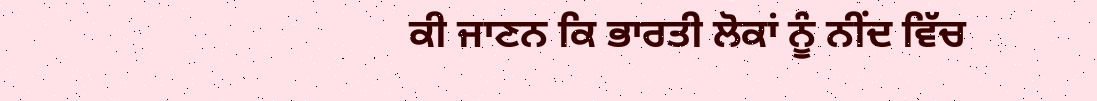ਕੀ ਜਾਣਨ ਕਿ ਭਾਰਤੀ ਲੋਕਾਂ ਨੂੰ ਨੀਂਦ ਵਿੱਚ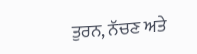ਤੁਰਨ, ਨੱਚਣ ਅਤੇ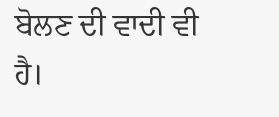ਬੋਲਣ ਦੀ ਵਾਦੀ ਵੀ ਹੈ।